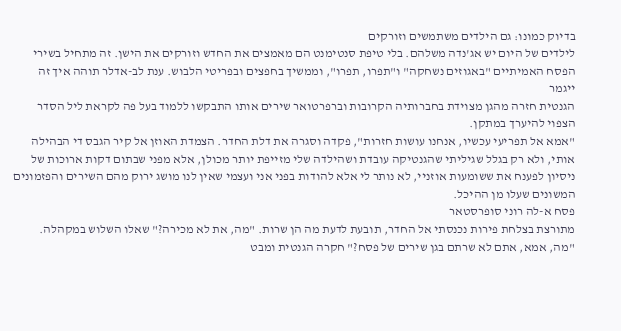בדיוק כמונו: גם הילדים משתמשים וזורקים
לילדים של היום יש אג'נדה משלהם. בלי טיפת סנטימנט הם מאמצים את החדש וזורקים את הישן. זה מתחיל בשירי הפסח האמיתיים "באגוזים נשחקה" ו"תפרו, תפרו", וממשיך בחפצים ובפריטי הלבוש. ענת לב-אדלר תוהה איך זה ייגמר
הגנטית חזרה מהגן מצוידת בחברותיה הקרובות וברפרטואר שירים אותו התבקשו ללמוד בעל פה לקראת ליל הסדר הצפוי להיערך במתקן.
"אמא אל תפריעי עכשיו, אנחנו עושות חזרות", פקדה וסגרה את דלת החדר. הצמדת האוזן אל קיר הגבס די הבהילה אותי, ולא רק בגלל שגיליתי שהגנטיקה עובדת ושהילדה שלי מזייפת יותר מכולן, אלא מפני שבתום דקות ארוכות של ניסיון לפענח את ששומעות אוזניי, לא נותר לי אלא להודות בפני אני ועצמי שאין לנו מושג ירוק מהם השירים והפזמונים המשונים שעלו מן ההיכל.
פסח א-לה רוני סופרסטאר
מתורצת בצלחת פירות נכנסתי אל החדר, תובעת לדעת מה הן שרות. "מה, את לא מכירה?" שאלו השלוש במקהלה. "מה, אמא, אתם לא שרתם בגן שירים של פסח?" חקרה הגנטית ומבט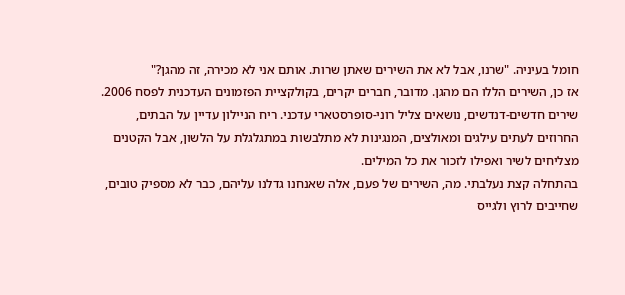חומל בעיניה. "שרנו, אבל לא את השירים שאתן שרות. אותם אני לא מכירה, זה מהגן?"
אז כן, השירים הללו הם מהגן. מדובר, חברים יקרים, בקולקציית הפזמונים העדכנית לפסח 2006. שירים חדשים-דנדשים, נושאים צליל רוני-סופרסטארי עדכני. ריח הניילון עדיין על הבתים, החרוזים לעתים עילגים ומאולצים, המנגינות לא מתלבשות במתגלגלת על הלשון, אבל הקטנים מצליחים לשיר ואפילו לזכור את כל המילים.
בהתחלה קצת נעלבתי. מה, השירים של פעם, אלה שאנחנו גדלנו עליהם, כבר לא מספיק טובים, שחייבים לרוץ ולגייס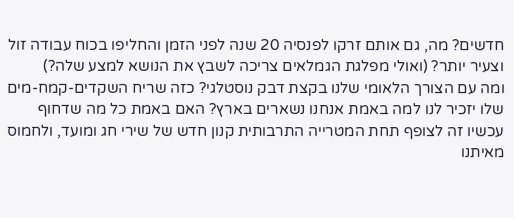חדשים? מה, גם אותם זרקו לפנסיה 20 שנה לפני הזמן והחליפו בכוח עבודה זול וצעיר יותר? (ואולי מפלגת הגמלאים צריכה לשבץ את הנושא למצע שלה?)
ומה עם הצורך הלאומי שלנו בקצת דבק נוסטלגי? כזה שריח השקדים-קמח-מים שלו יזכיר לנו למה באמת אנחנו נשארים בארץ? האם באמת כל מה שדחוף עכשיו זה לצופף תחת המטרייה התרבותית קנון חדש של שירי חג ומועד, ולחמוס מאיתנו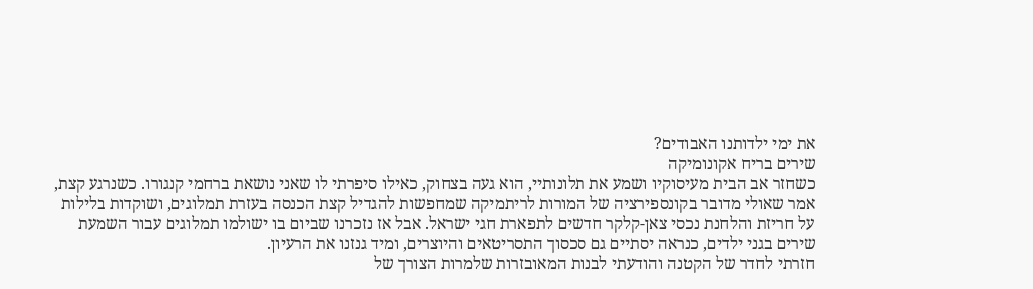את ימי ילדותנו האבודים?
שירים בריח אקונומיקה
כשחזר אב הבית מעיסוקיו ושמע את תלונותיי, הוא געה בצחוק, כאילו סיפרתי לו שאני נושאת ברחמי קנגורו. כשנרגע קצת, אמר שאולי מדובר בקונספירציה של המורות לריתמיקה שמחפשות להגדיל קצת הכנסה בעזרת תמלוגים, ושוקדות בלילות על חריזת והלחנת נכסי צאן-קלקר חדשים לתפארת חגי ישראל. אבל אז נזכרנו שביום בו ישולמו תמלוגים עבור השמעת שירים בגני ילדים, כנראה יסתיים גם סכסוך התסריטאים והיוצרים, ומיד גנזנו את הרעיון.
חזרתי לחדר של הקטנה והודעתי לבנות המאובזרות שלמרות הצורך של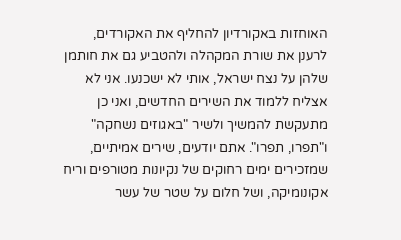האוחזות באקורדיון להחליף את האקורדים, לרענן את שורת המקהלה ולהטביע גם את חותמן שלהן על נצח ישראל, אותי לא ישכנעו. אני לא אצליח ללמוד את השירים החדשים, ואני כן מתעקשת להמשיך ולשיר "באגוזים נשחקה" ו"תפרו, תפרו". אתם יודעים, שירים אמיתיים, שמזכירים ימים רחוקים של נקיונות מטורפים וריח אקונומיקה, ושל חלום על שטר של עשר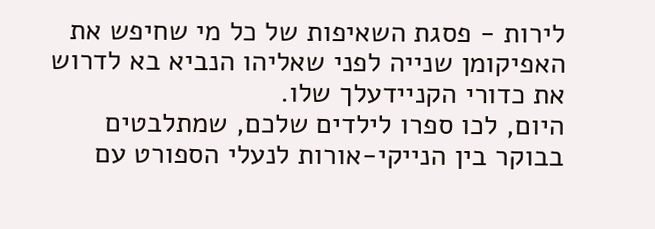לירות - פסגת השאיפות של כל מי שחיפש את האפיקומן שנייה לפני שאליהו הנביא בא לדרוש את כדורי הקניידעלך שלו.
היום, לכו ספרו לילדים שלכם, שמתלבטים בבוקר בין הנייקי-אורות לנעלי הספורט עם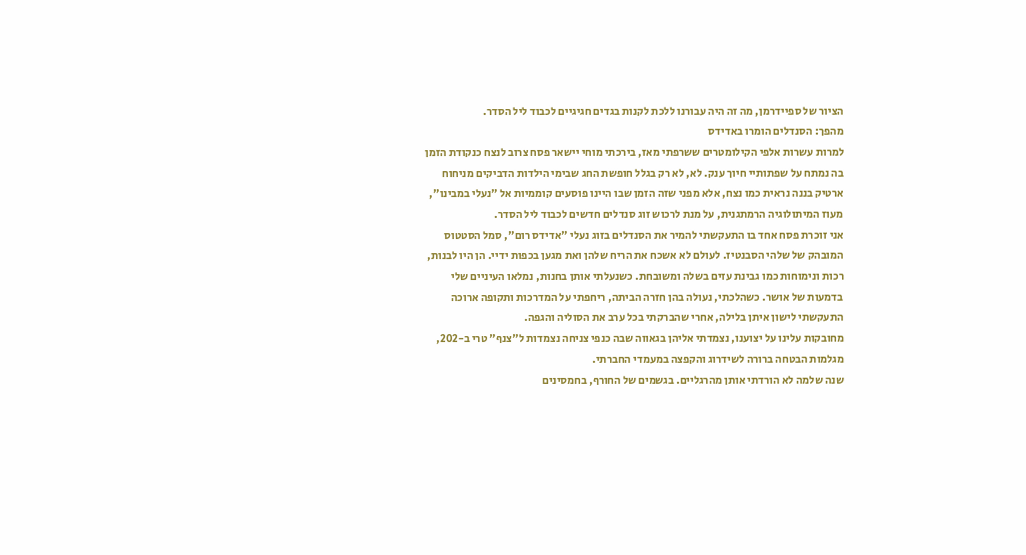הציור של ספיידרמן, מה זה היה עבורנו ללכת לקנות בגדים חגיגיים לכבוד ליל הסדר.
מהפך: הסנדלים הומרו באדידס
למרות עשרות אלפי הקילומטרים ששרפתי מאז, בירכתי מוחי יישאר פסח צרוב לנצח כנקודת הזמן בה נמתח על שפתותיי חיוך ענק. לא, לא רק בגלל חופשת החג שבימי הילדות הדביקים מניחוח ארטיק בננה נראית כמו נצח, אלא מפני שזה הזמן שבו היינו פוסעים קוממיות אל "נעלי במבינו", מעוז המיתולוגיה הרמתגנית, על מנת לרכוש זוג סנדלים חדשים לכבוד ליל הסדר.
אני זוכרת פסח אחד בו התעקשתי להמיר את הסנדלים בזוג נעלי "אדידס רום", סמל הסטטוס המובהק של שלהי הסבנטיז. לעולם לא אשכח את הריח שלהן ואת מגען בכפות ידיי. הן היו לבנות, רכות ונימוחות כמו גבינת עזים בשלה ומשובחת. כשנעלתי אותן בחנות, נמלאו העיניים שלי בדמעות של אושר. כשהלכתי, נעולה בהן חזרה הביתה, ריחפתי על המדרכות ותקופה ארוכה התעקשתי לישון איתן בלילה, אחרי שהברקתי בכל ערב את הסוליה והגפה.
מחובקות עלינו על יצוענו, נצמדתי אליהן בגאווה שבה כנפי צניחה נצמדות ל"צנף" טרי ב-202, מגלמות הבטחה ברורה לשידרוג והקפצה במעמדי החברתי.
שנה שלמה לא הורדתי אותן מהרגליים. בגשמים של החורף, בחמסינים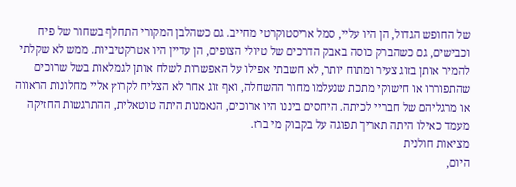של החופש הגדול, הן היו עליי, סמל אריסטוקרטי מחייב. גם כשהלבן המקורי התחלף בשחור של פיח וכבישים, גם כשהברק כוסה באבק הדרכים של טיולי הצופים, הן עדיין היו אטרקטיביות. ממש לא שקלתי להמיר אותן בזוג צעיר ומתוח יותר, לא חשבתי אפילו על האפשרות לשלח אותן לגמלאות בשל שרוכים שהתפוררו או חישוקי מתכת שנעלמו מחור ההשחלה, ואף זוג אחר לא הצליח לקרוץ אליי מחלונות הראווה או מרגליהם של חבריי לכיתה. היחסים ביננו היו ארוכים, הנאמנות היתה טוטאלית, ההתרגשות החזיקה מעמד כאילו היתה תאריך תפוגה על בקבוק מי ברז.
מציאות חולנית
היום,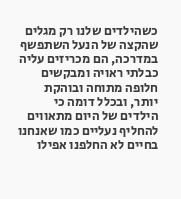כשהילדים שלנו רק מגלים שהקצה של הנעל השתפשף במדרכה, הם מכריזים עליה כבלתי ראויה ומבקשים חלופה מתוחה ובוהקת יותר, ובכלל דומה כי הילדים של היום מתאווים להחליף נעליים כמו שאנחנו בחיים לא החלפנו אפילו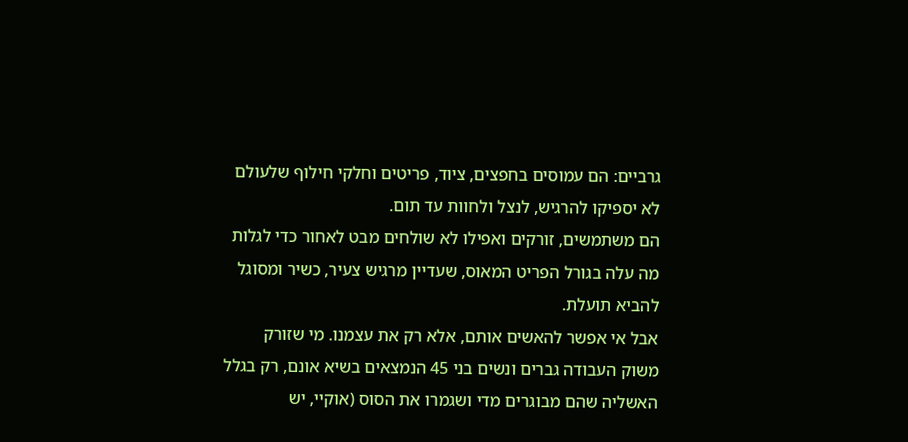גרביים: הם עמוסים בחפצים, ציוד, פריטים וחלקי חילוף שלעולם לא יספיקו להרגיש, לנצל ולחוות עד תום.
הם משתמשים, זורקים ואפילו לא שולחים מבט לאחור כדי לגלות מה עלה בגורל הפריט המאוס, שעדיין מרגיש צעיר, כשיר ומסוגל להביא תועלת.
אבל אי אפשר להאשים אותם, אלא רק את עצמנו. מי שזורק משוק העבודה גברים ונשים בני 45 הנמצאים בשיא אונם, רק בגלל האשליה שהם מבוגרים מדי ושגמרו את הסוס (אוקיי, יש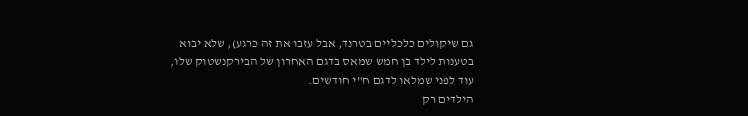גם שיקולים כלכליים בטרנד, אבל עזבו את זה כרגע), שלא יבוא בטענות לילד בן חמש שמאס בדגם האחרון של הבירקנשטוק שלו, עוד לפני שמלאו לדגם ח"י חודשים.
הילדים רק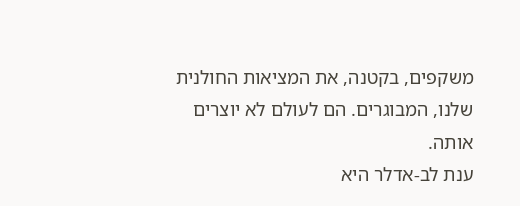משקפים, בקטנה, את המציאות החולנית שלנו, המבוגרים. הם לעולם לא יוצרים אותה.
ענת לב-אדלר היא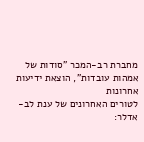מחברת רב-המכר "סודות של אמהות עובדות", הוצאת ידיעות אחרונות
לטורים האחרונים של ענת לב-אדלר: